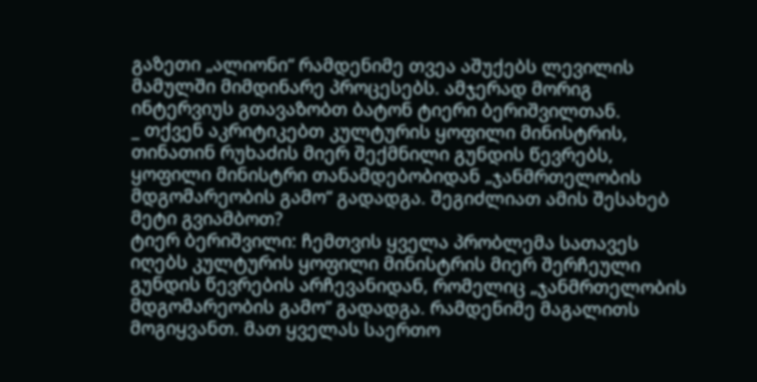გაზეთი „ალიონი“ რამდენიმე თვეა აშუქებს ლევილის მამულში მიმდინარე პროცესებს. ამჯერად მორიგ ინტერვიუს გთავაზობთ ბატონ ტიერი ბერიშვილთან.
_ თქვენ აკრიტიკებთ კულტურის ყოფილი მინისტრის, თინათინ რუხაძის მიერ შექმნილი გუნდის წევრებს, ყოფილი მინისტრი თანამდებობიდან „ჯანმრთელობის მდგომარეობის გამო“ გადადგა. შეგიძლიათ ამის შესახებ მეტი გვიამბოთ?
ტიერ ბერიშვილი: ჩემთვის ყველა პრობლემა სათავეს იღებს კულტურის ყოფილი მინისტრის მიერ შერჩეული გუნდის წევრების არჩევანიდან, რომელიც „ჯანმრთელობის მდგომარეობის გამო“ გადადგა. რამდენიმე მაგალითს მოგიყვანთ. მათ ყველას საერთო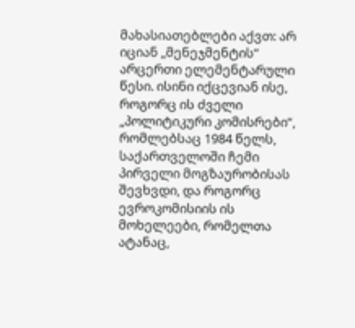მახასიათებლები აქვთ: არ იციან „მენეჯმენტის“ არცერთი ელემენტარული წესი. ისინი იქცევიან ისე, როგორც ის ძველი „პოლიტიკური კომისრები“, რომლებსაც 1984 წელს, საქართველოში ჩემი პირველი მოგზაურობისას შევხვდი, და როგორც ევროკომისიის ის მოხელეები, რომელთა ატანაც,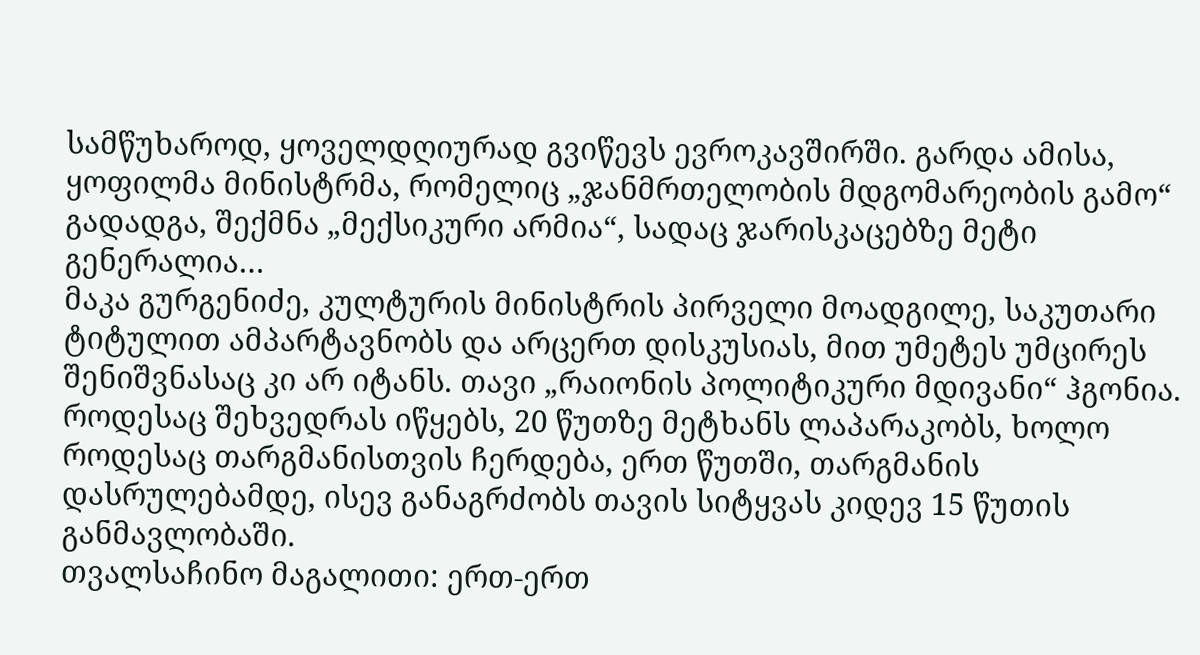სამწუხაროდ, ყოველდღიურად გვიწევს ევროკავშირში. გარდა ამისა, ყოფილმა მინისტრმა, რომელიც „ჯანმრთელობის მდგომარეობის გამო“ გადადგა, შექმნა „მექსიკური არმია“, სადაც ჯარისკაცებზე მეტი გენერალია…
მაკა გურგენიძე, კულტურის მინისტრის პირველი მოადგილე, საკუთარი ტიტულით ამპარტავნობს და არცერთ დისკუსიას, მით უმეტეს უმცირეს შენიშვნასაც კი არ იტანს. თავი „რაიონის პოლიტიკური მდივანი“ ჰგონია. როდესაც შეხვედრას იწყებს, 20 წუთზე მეტხანს ლაპარაკობს, ხოლო როდესაც თარგმანისთვის ჩერდება, ერთ წუთში, თარგმანის დასრულებამდე, ისევ განაგრძობს თავის სიტყვას კიდევ 15 წუთის განმავლობაში.
თვალსაჩინო მაგალითი: ერთ-ერთ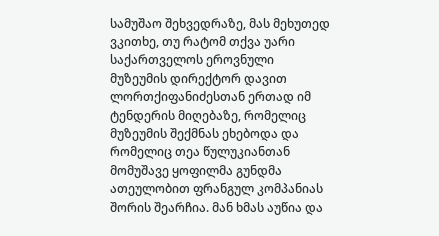სამუშაო შეხვედრაზე, მას მეხუთედ ვკითხე, თუ რატომ თქვა უარი საქართველოს ეროვნული მუზეუმის დირექტორ დავით ლორთქიფანიძესთან ერთად იმ ტენდერის მიღებაზე, რომელიც მუზეუმის შექმნას ეხებოდა და რომელიც თეა წულუკიანთან მომუშავე ყოფილმა გუნდმა ათეულობით ფრანგულ კომპანიას შორის შეარჩია. მან ხმას აუწია და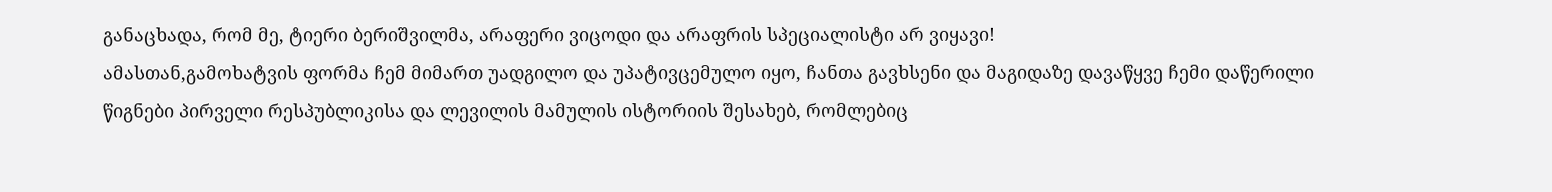განაცხადა, რომ მე, ტიერი ბერიშვილმა, არაფერი ვიცოდი და არაფრის სპეციალისტი არ ვიყავი!
ამასთან,გამოხატვის ფორმა ჩემ მიმართ უადგილო და უპატივცემულო იყო, ჩანთა გავხსენი და მაგიდაზე დავაწყვე ჩემი დაწერილი წიგნები პირველი რესპუბლიკისა და ლევილის მამულის ისტორიის შესახებ, რომლებიც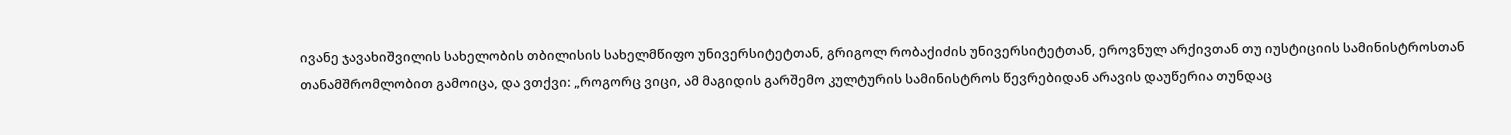ივანე ჯავახიშვილის სახელობის თბილისის სახელმწიფო უნივერსიტეტთან, გრიგოლ რობაქიძის უნივერსიტეტთან, ეროვნულ არქივთან თუ იუსტიციის სამინისტროსთან თანამშრომლობით გამოიცა, და ვთქვი: „როგორც ვიცი, ამ მაგიდის გარშემო კულტურის სამინისტროს წევრებიდან არავის დაუწერია თუნდაც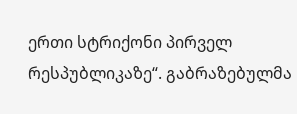ერთი სტრიქონი პირველ რესპუბლიკაზე“. გაბრაზებულმა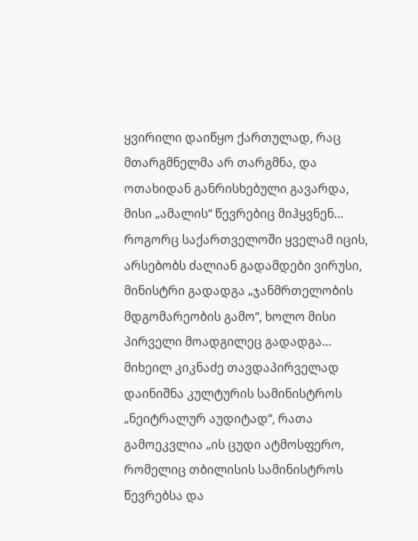ყვირილი დაიწყო ქართულად, რაც მთარგმნელმა არ თარგმნა, და ოთახიდან განრისხებული გავარდა, მისი „ამალის“ წევრებიც მიჰყვნენ…
როგორც საქართველოში ყველამ იცის, არსებობს ძალიან გადამდები ვირუსი, მინისტრი გადადგა „ჯანმრთელობის მდგომარეობის გამო“, ხოლო მისი პირველი მოადგილეც გადადგა…
მიხეილ კიკნაძე თავდაპირველად დაინიშნა კულტურის სამინისტროს „ნეიტრალურ აუდიტად“, რათა გამოეკვლია „ის ცუდი ატმოსფერო, რომელიც თბილისის სამინისტროს წევრებსა და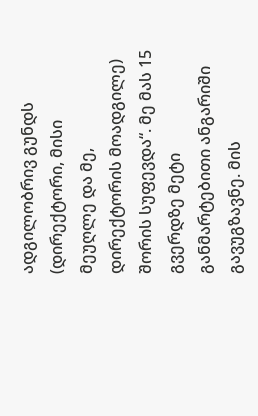ადგილობრივ გუნდს (დირექტორი, მისი მეუღლე და მე, დირექტორის მოადგილე) შორის სუფევდა“. მე მას 15 გვერდზე მეტი განმარტებითი ანგარიში გავუგზავნე. მის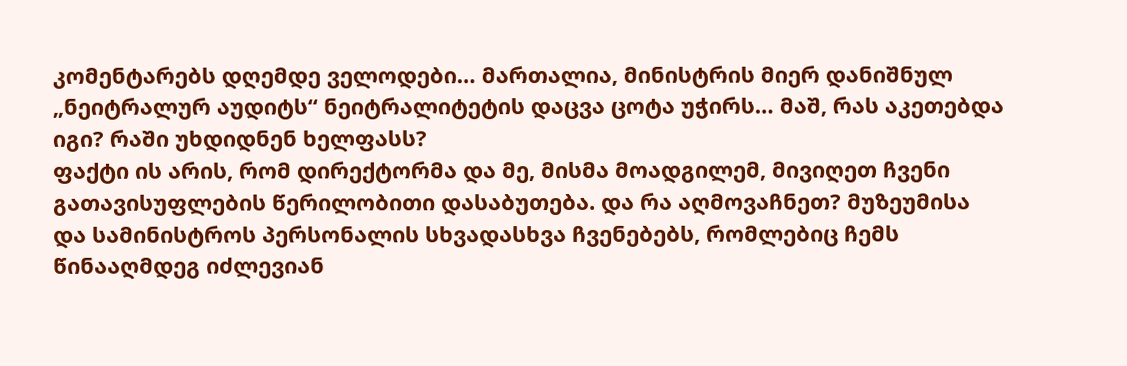კომენტარებს დღემდე ველოდები… მართალია, მინისტრის მიერ დანიშნულ „ნეიტრალურ აუდიტს“ ნეიტრალიტეტის დაცვა ცოტა უჭირს… მაშ, რას აკეთებდა იგი? რაში უხდიდნენ ხელფასს?
ფაქტი ის არის, რომ დირექტორმა და მე, მისმა მოადგილემ, მივიღეთ ჩვენი გათავისუფლების წერილობითი დასაბუთება. და რა აღმოვაჩნეთ? მუზეუმისა და სამინისტროს პერსონალის სხვადასხვა ჩვენებებს, რომლებიც ჩემს წინააღმდეგ იძლევიან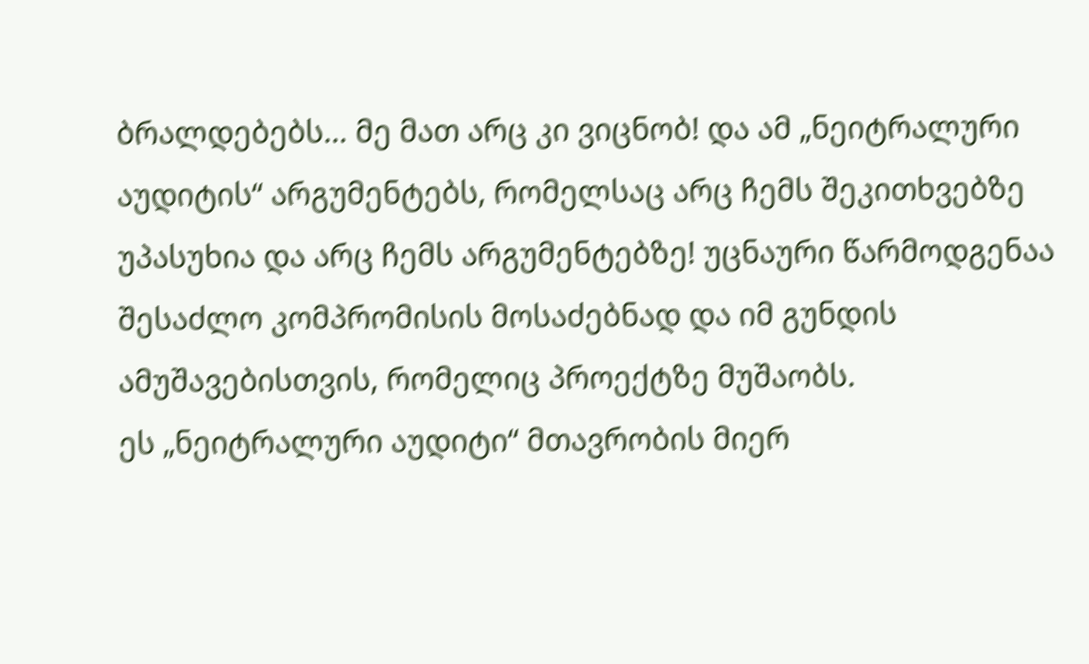ბრალდებებს… მე მათ არც კი ვიცნობ! და ამ „ნეიტრალური აუდიტის“ არგუმენტებს, რომელსაც არც ჩემს შეკითხვებზე უპასუხია და არც ჩემს არგუმენტებზე! უცნაური წარმოდგენაა შესაძლო კომპრომისის მოსაძებნად და იმ გუნდის ამუშავებისთვის, რომელიც პროექტზე მუშაობს.
ეს „ნეიტრალური აუდიტი“ მთავრობის მიერ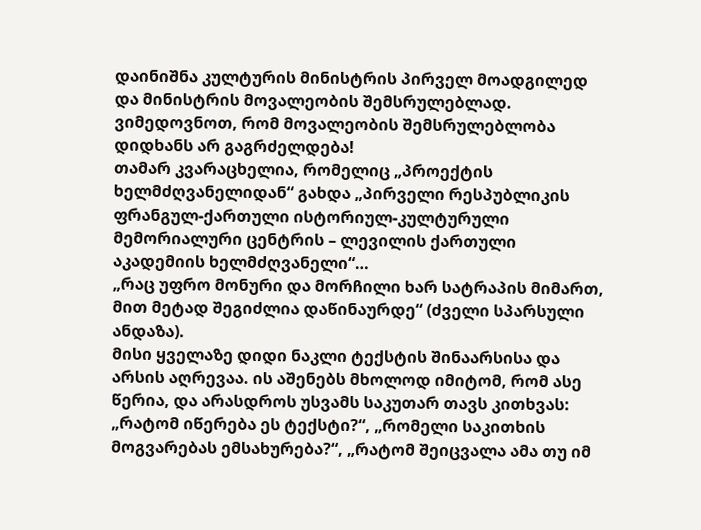დაინიშნა კულტურის მინისტრის პირველ მოადგილედ და მინისტრის მოვალეობის შემსრულებლად. ვიმედოვნოთ, რომ მოვალეობის შემსრულებლობა დიდხანს არ გაგრძელდება!
თამარ კვარაცხელია, რომელიც „პროექტის ხელმძღვანელიდან“ გახდა „პირველი რესპუბლიკის ფრანგულ-ქართული ისტორიულ-კულტურული მემორიალური ცენტრის – ლევილის ქართული აკადემიის ხელმძღვანელი“…
„რაც უფრო მონური და მორჩილი ხარ სატრაპის მიმართ, მით მეტად შეგიძლია დაწინაურდე“ (ძველი სპარსული ანდაზა).
მისი ყველაზე დიდი ნაკლი ტექსტის შინაარსისა და არსის აღრევაა. ის აშენებს მხოლოდ იმიტომ, რომ ასე წერია, და არასდროს უსვამს საკუთარ თავს კითხვას: „რატომ იწერება ეს ტექსტი?“, „რომელი საკითხის მოგვარებას ემსახურება?“, „რატომ შეიცვალა ამა თუ იმ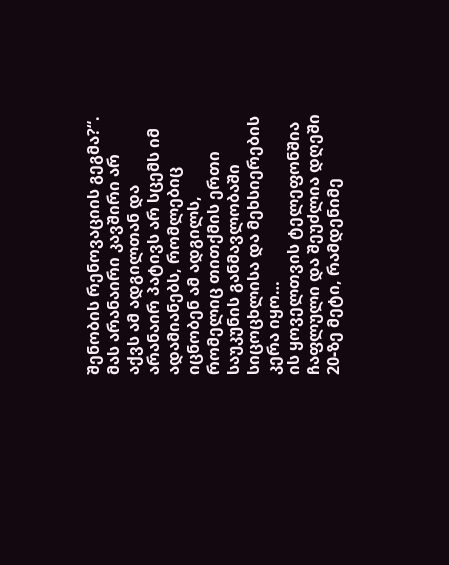შენობის რენოვაციის გეგმა?“. მას არანაირი კავშირი არ აქვს ამ ადგილთან და არანაირ პატივს არ სცემს იმ ადამიანებს, რომლებიც იცნობენ ამ ადგილს, რომელიც თითქმის ერთი საუკუნის განმავლობაში სიცოცხლისა და მეხსიერების კერა იყო…
ის ყოველთვის ტელეფონშია ჩაფლული და შეუძლია დღეში 20-ზე მეტი, რამდენიმე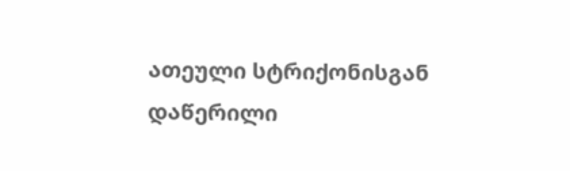ათეული სტრიქონისგან დაწერილი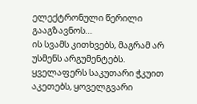ელექტრონული წერილი გააგზავნოს…
ის სვამს კითხვებს, მაგრამ არ უსმენს არგუმენტებს. ყველაფერს საკუთარი ჭკუით აკეთებს, ყოველგვარი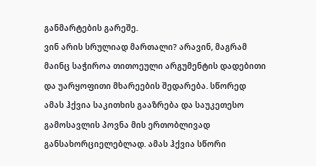განმარტების გარეშე.
ვინ არის სრულიად მართალი? არავინ, მაგრამ მაინც საჭიროა თითოეული არგუმენტის დადებითი და უარყოფითი მხარეების შედარება. სწორედ ამას ჰქვია საკითხის გააზრება და საუკეთესო გამოსავლის პოვნა მის ერთობლივად განსახორციელებლად. ამას ჰქვია სწორი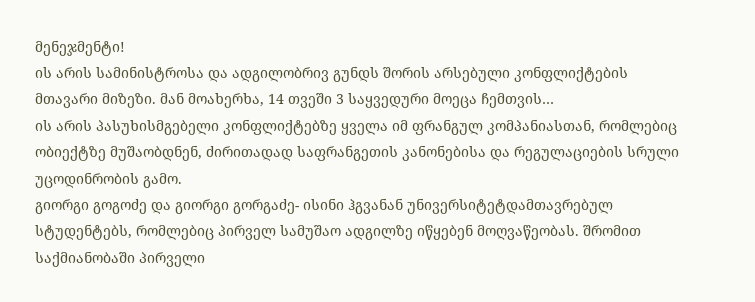მენეჯმენტი!
ის არის სამინისტროსა და ადგილობრივ გუნდს შორის არსებული კონფლიქტების მთავარი მიზეზი. მან მოახერხა, 14 თვეში 3 საყვედური მოეცა ჩემთვის…
ის არის პასუხისმგებელი კონფლიქტებზე ყველა იმ ფრანგულ კომპანიასთან, რომლებიც ობიექტზე მუშაობდნენ, ძირითადად საფრანგეთის კანონებისა და რეგულაციების სრული უცოდინრობის გამო.
გიორგი გოგოძე და გიორგი გორგაძე- ისინი ჰგვანან უნივერსიტეტდამთავრებულ სტუდენტებს, რომლებიც პირველ სამუშაო ადგილზე იწყებენ მოღვაწეობას. შრომით საქმიანობაში პირველი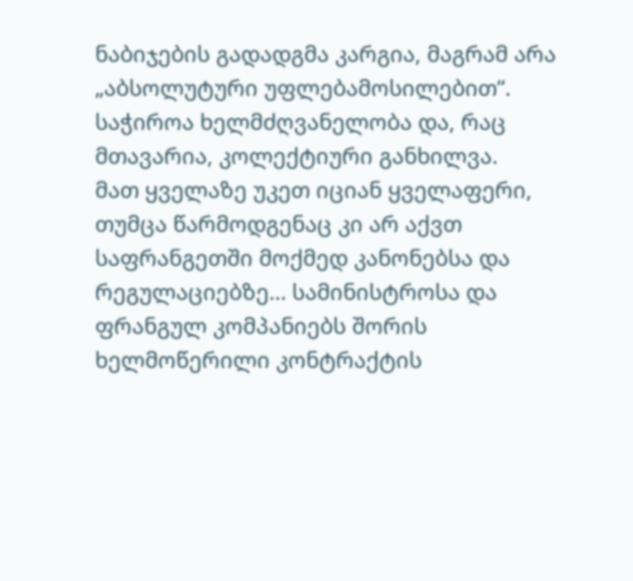ნაბიჯების გადადგმა კარგია, მაგრამ არა „აბსოლუტური უფლებამოსილებით“. საჭიროა ხელმძღვანელობა და, რაც მთავარია, კოლექტიური განხილვა.
მათ ყველაზე უკეთ იციან ყველაფერი, თუმცა წარმოდგენაც კი არ აქვთ საფრანგეთში მოქმედ კანონებსა და რეგულაციებზე… სამინისტროსა და ფრანგულ კომპანიებს შორის ხელმოწერილი კონტრაქტის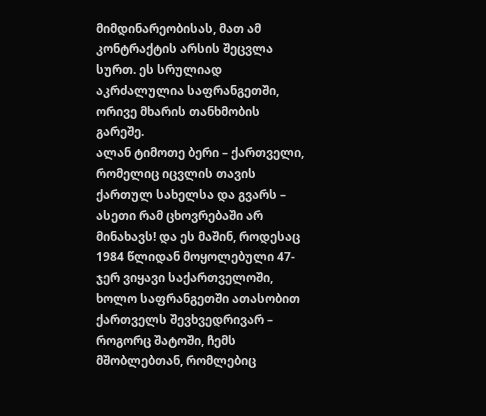მიმდინარეობისას, მათ ამ კონტრაქტის არსის შეცვლა სურთ. ეს სრულიად აკრძალულია საფრანგეთში, ორივე მხარის თანხმობის გარეშე.
ალან ტიმოთე ბერი – ქართველი, რომელიც იცვლის თავის ქართულ სახელსა და გვარს – ასეთი რამ ცხოვრებაში არ მინახავს! და ეს მაშინ, როდესაც 1984 წლიდან მოყოლებული 47-ჯერ ვიყავი საქართველოში, ხოლო საფრანგეთში ათასობით ქართველს შევხვედრივარ – როგორც შატოში, ჩემს მშობლებთან, რომლებიც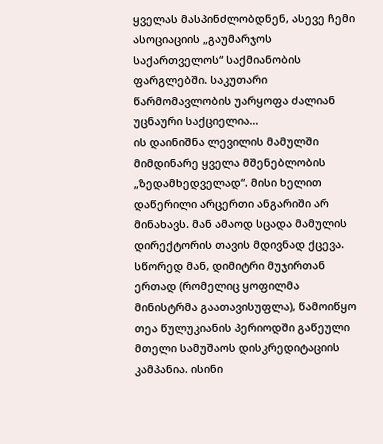ყველას მასპინძლობდნენ, ასევე ჩემი ასოციაციის „გაუმარჯოს საქართველოს“ საქმიანობის ფარგლებში. საკუთარი წარმომავლობის უარყოფა ძალიან უცნაური საქციელია…
ის დაინიშნა ლევილის მამულში მიმდინარე ყველა მშენებლობის „ზედამხედველად“. მისი ხელით დაწერილი არცერთი ანგარიში არ მინახავს. მან ამაოდ სცადა მამულის დირექტორის თავის მდივნად ქცევა.
სწორედ მან, დიმიტრი მუჯირთან ერთად (რომელიც ყოფილმა მინისტრმა გაათავისუფლა), წამოიწყო თეა წულუკიანის პერიოდში გაწეული მთელი სამუშაოს დისკრედიტაციის კამპანია. ისინი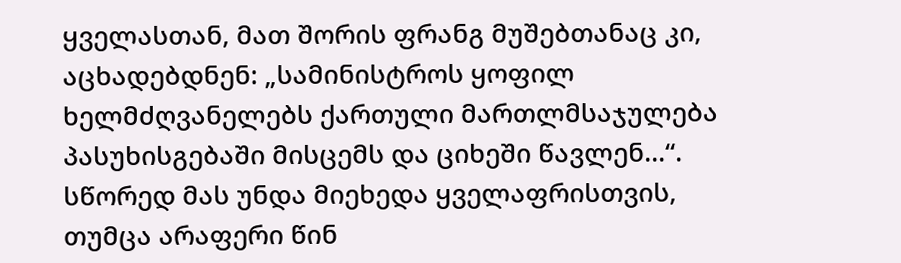ყველასთან, მათ შორის ფრანგ მუშებთანაც კი, აცხადებდნენ: „სამინისტროს ყოფილ ხელმძღვანელებს ქართული მართლმსაჯულება პასუხისგებაში მისცემს და ციხეში წავლენ…“.
სწორედ მას უნდა მიეხედა ყველაფრისთვის, თუმცა არაფერი წინ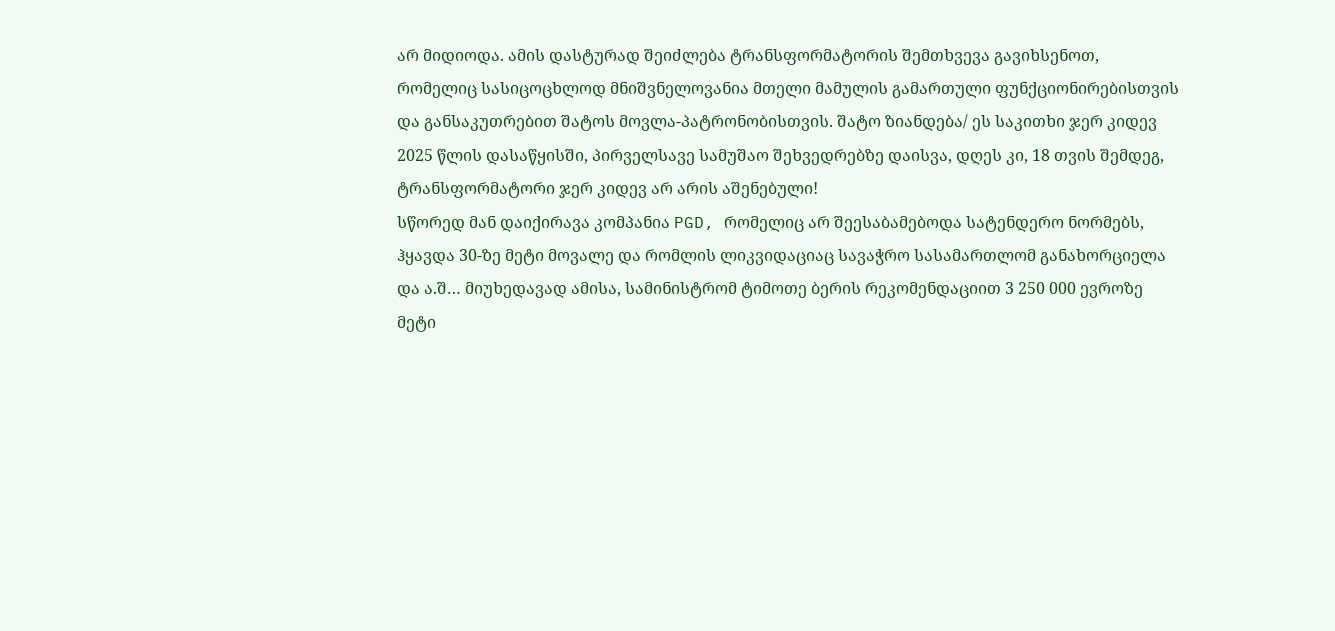არ მიდიოდა. ამის დასტურად შეიძლება ტრანსფორმატორის შემთხვევა გავიხსენოთ, რომელიც სასიცოცხლოდ მნიშვნელოვანია მთელი მამულის გამართული ფუნქციონირებისთვის და განსაკუთრებით შატოს მოვლა-პატრონობისთვის. შატო ზიანდება/ ეს საკითხი ჯერ კიდევ 2025 წლის დასაწყისში, პირველსავე სამუშაო შეხვედრებზე დაისვა, დღეს კი, 18 თვის შემდეგ, ტრანსფორმატორი ჯერ კიდევ არ არის აშენებული!
სწორედ მან დაიქირავა კომპანია PGD, რომელიც არ შეესაბამებოდა სატენდერო ნორმებს, ჰყავდა 30-ზე მეტი მოვალე და რომლის ლიკვიდაციაც სავაჭრო სასამართლომ განახორციელა და ა.შ… მიუხედავად ამისა, სამინისტრომ ტიმოთე ბერის რეკომენდაციით 3 250 000 ევროზე მეტი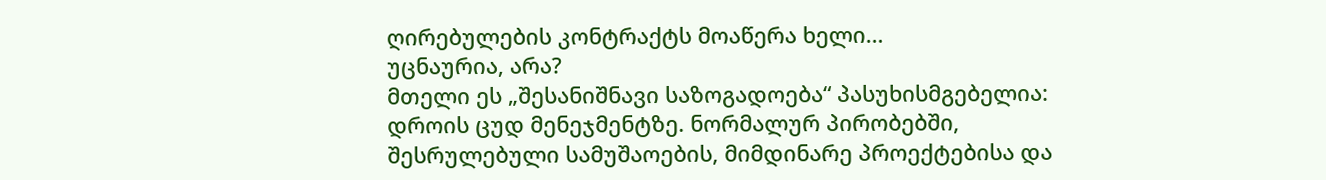ღირებულების კონტრაქტს მოაწერა ხელი…
უცნაურია, არა?
მთელი ეს „შესანიშნავი საზოგადოება“ პასუხისმგებელია:
დროის ცუდ მენეჯმენტზე. ნორმალურ პირობებში, შესრულებული სამუშაოების, მიმდინარე პროექტებისა და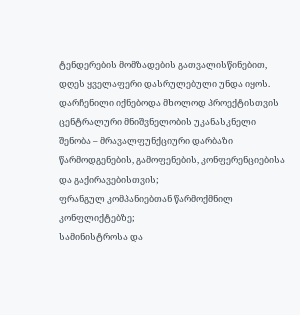ტენდერების მომზადების გათვალისწინებით, დღეს ყველაფერი დასრულებული უნდა იყოს. დარჩენილი იქნებოდა მხოლოდ პროექტისთვის ცენტრალური მნიშვნელობის უკანასკნელი შენობა – მრავალფუნქციური დარბაზი წარმოდგენების, გამოფენების, კონფერენციებისა და გაქირავებისთვის;
ფრანგულ კომპანიებთან წარმოქმნილ კონფლიქტებზე;
სამინისტროსა და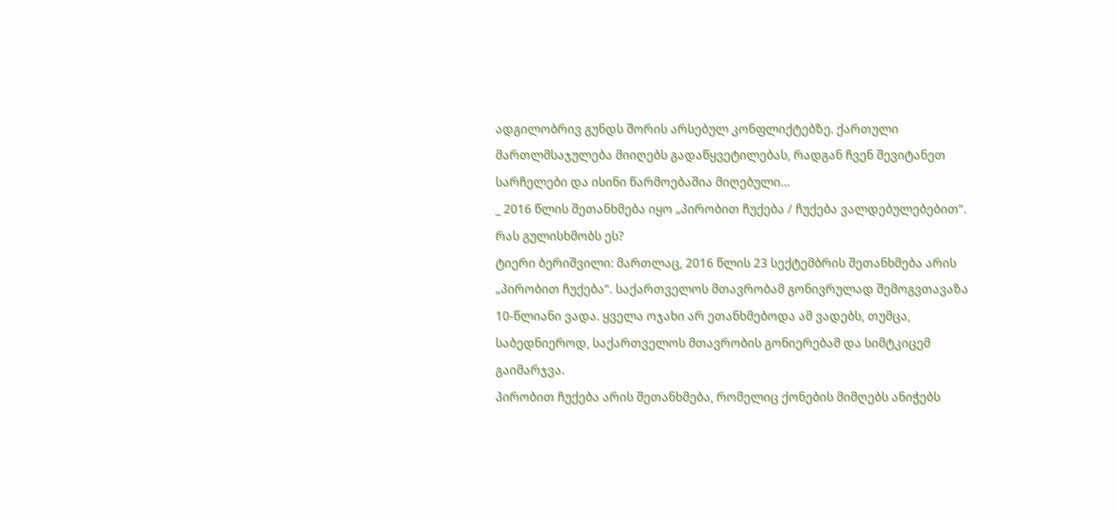ადგილობრივ გუნდს შორის არსებულ კონფლიქტებზე. ქართული მართლმსაჯულება მიიღებს გადაწყვეტილებას, რადგან ჩვენ შევიტანეთ სარჩელები და ისინი წარმოებაშია მიღებული…
_ 2016 წლის შეთანხმება იყო „პირობით ჩუქება / ჩუქება ვალდებულებებით“. რას გულისხმობს ეს?
ტიერი ბერიშვილი: მართლაც, 2016 წლის 23 სექტემბრის შეთანხმება არის „პირობით ჩუქება“. საქართველოს მთავრობამ გონივრულად შემოგვთავაზა 10-წლიანი ვადა. ყველა ოჯახი არ ეთანხმებოდა ამ ვადებს, თუმცა, საბედნიეროდ, საქართველოს მთავრობის გონიერებამ და სიმტკიცემ გაიმარჯვა.
პირობით ჩუქება არის შეთანხმება, რომელიც ქონების მიმღებს ანიჭებს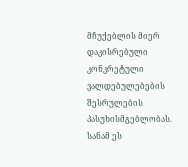მჩუქებლის მიერ დაკისრებული კონკრეტული ვალდებულებების შესრულების პასუხისმგებლობას. სანამ ეს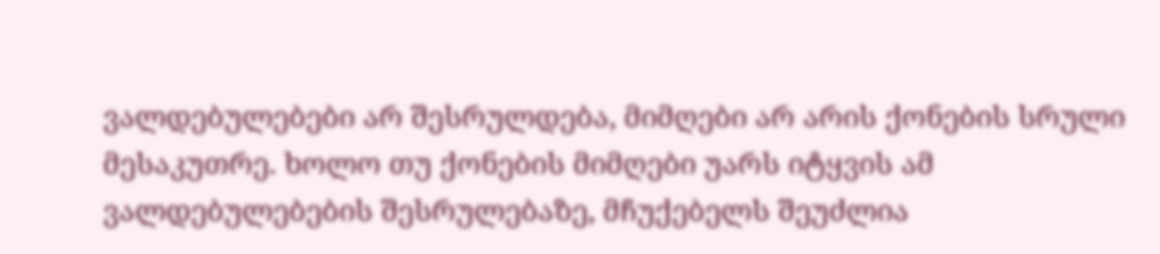ვალდებულებები არ შესრულდება, მიმღები არ არის ქონების სრული მესაკუთრე. ხოლო თუ ქონების მიმღები უარს იტყვის ამ ვალდებულებების შესრულებაზე, მჩუქებელს შეუძლია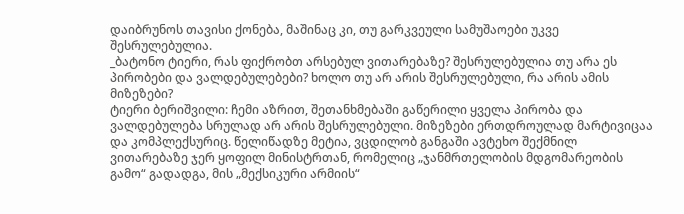დაიბრუნოს თავისი ქონება, მაშინაც კი, თუ გარკვეული სამუშაოები უკვე შესრულებულია.
_ბატონო ტიერი, რას ფიქრობთ არსებულ ვითარებაზე? შესრულებულია თუ არა ეს პირობები და ვალდებულებები? ხოლო თუ არ არის შესრულებული, რა არის ამის მიზეზები?
ტიერი ბერიშვილი: ჩემი აზრით, შეთანხმებაში გაწერილი ყველა პირობა და ვალდებულება სრულად არ არის შესრულებული. მიზეზები ერთდროულად მარტივიცაა და კომპლექსურიც. წელიწადზე მეტია, ვცდილობ განგაში ავტეხო შექმნილ ვითარებაზე ჯერ ყოფილ მინისტრთან, რომელიც „ჯანმრთელობის მდგომარეობის გამო“ გადადგა, მის „მექსიკური არმიის“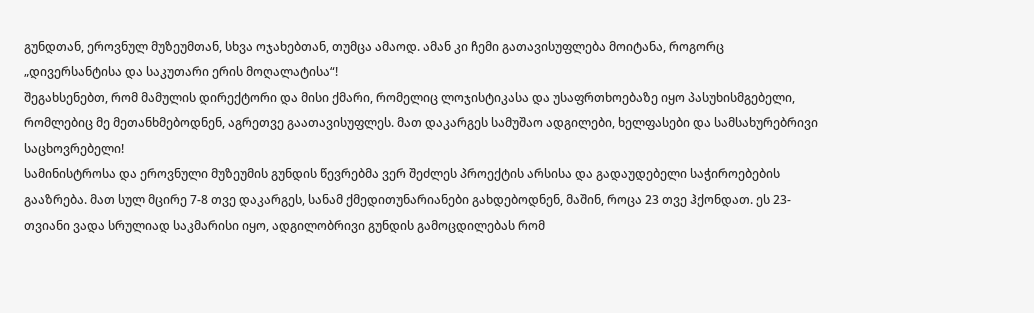გუნდთან, ეროვნულ მუზეუმთან, სხვა ოჯახებთან, თუმცა ამაოდ. ამან კი ჩემი გათავისუფლება მოიტანა, როგორც „დივერსანტისა და საკუთარი ერის მოღალატისა“!
შეგახსენებთ, რომ მამულის დირექტორი და მისი ქმარი, რომელიც ლოჯისტიკასა და უსაფრთხოებაზე იყო პასუხისმგებელი, რომლებიც მე მეთანხმებოდნენ, აგრეთვე გაათავისუფლეს. მათ დაკარგეს სამუშაო ადგილები, ხელფასები და სამსახურებრივი საცხოვრებელი!
სამინისტროსა და ეროვნული მუზეუმის გუნდის წევრებმა ვერ შეძლეს პროექტის არსისა და გადაუდებელი საჭიროებების გააზრება. მათ სულ მცირე 7-8 თვე დაკარგეს, სანამ ქმედითუნარიანები გახდებოდნენ, მაშინ, როცა 23 თვე ჰქონდათ. ეს 23-თვიანი ვადა სრულიად საკმარისი იყო, ადგილობრივი გუნდის გამოცდილებას რომ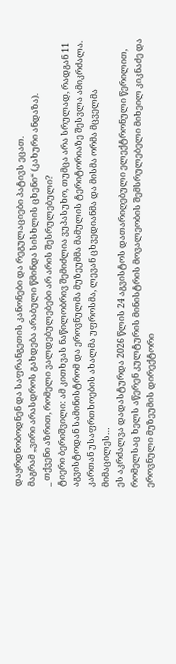დაყრდნობოდნენ და საფრანგეთის კანონები და რეგულაციები პატივს ეცათ.
მაგრამ „ვირი არასდროს გახდება არაბული წმინდა სისხლის ცხენი“ (კახური ანდაზა).
_ თქვენი აზრით, რომელი ვალდებულებები არ არის შესრულებული?
ტიერი ბერიშვილი: ამ კითხვას ნაწილობრივ შემიძლია ვუპასუხო, თუმცა არა სრულად, რადგან 11 აგვისტოდან სამინისტრომ და ეროვნულმა მუზეუმმა მამულის ტერიტორიაზე შესვლა ამიკრძალა. კართან უსაფრთხოების ახალმა უფროსმა, ლევან ცხვედიანმა და მისმა ორმა მცველმა მიმაცილეს…
ეს აკრძალვა დადასტურდა 2026 წლის 24 აგვისტოს დათარიღებული ელექტრონული წერილით, რომელსაც ხელს აწერენ კულტურის მინისტრის მოვალეობის შემსრულებელი მიხეილ კიკნაძე და ეროვნული მუზეუმის დირექტორი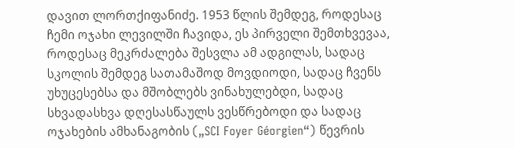დავით ლორთქიფანიძე. 1953 წლის შემდეგ, როდესაც ჩემი ოჯახი ლევილში ჩავიდა, ეს პირველი შემთხვევაა, როდესაც მეკრძალება შესვლა ამ ადგილას, სადაც სკოლის შემდეგ სათამაშოდ მოვდიოდი, სადაც ჩვენს უხუცესებსა და მშობლებს ვინახულებდი, სადაც სხვადასხვა დღესასწაულს ვესწრებოდი და სადაც ოჯახების ამხანაგობის („SCI Foyer Géorgien“) წევრის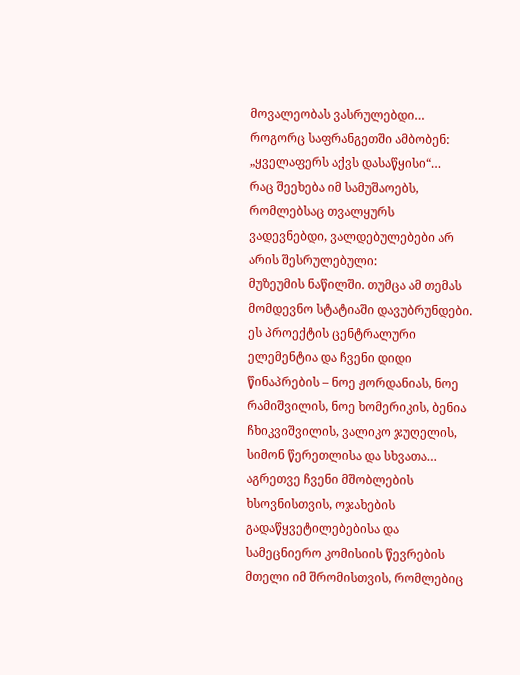მოვალეობას ვასრულებდი… როგორც საფრანგეთში ამბობენ: „ყველაფერს აქვს დასაწყისი“…
რაც შეეხება იმ სამუშაოებს, რომლებსაც თვალყურს ვადევნებდი, ვალდებულებები არ არის შესრულებული:
მუზეუმის ნაწილში. თუმცა ამ თემას მომდევნო სტატიაში დავუბრუნდები. ეს პროექტის ცენტრალური ელემენტია და ჩვენი დიდი წინაპრების – ნოე ჟორდანიას, ნოე რამიშვილის, ნოე ხომერიკის, ბენია ჩხიკვიშვილის, ვალიკო ჯუღელის, სიმონ წერეთლისა და სხვათა… აგრეთვე ჩვენი მშობლების ხსოვნისთვის, ოჯახების გადაწყვეტილებებისა და სამეცნიერო კომისიის წევრების მთელი იმ შრომისთვის, რომლებიც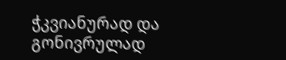ჭკვიანურად და გონივრულად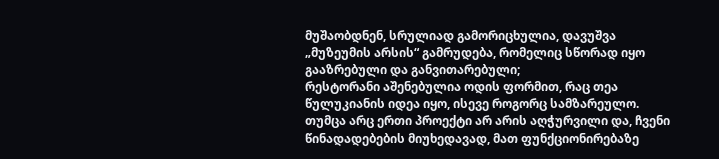მუშაობდნენ, სრულიად გამორიცხულია, დავუშვა „მუზეუმის არსის“ გამრუდება, რომელიც სწორად იყო გააზრებული და განვითარებული;
რესტორანი აშენებულია ოდის ფორმით, რაც თეა წულუკიანის იდეა იყო, ისევე როგორც სამზარეულო. თუმცა არც ერთი პროექტი არ არის აღჭურვილი და, ჩვენი წინადადებების მიუხედავად, მათ ფუნქციონირებაზე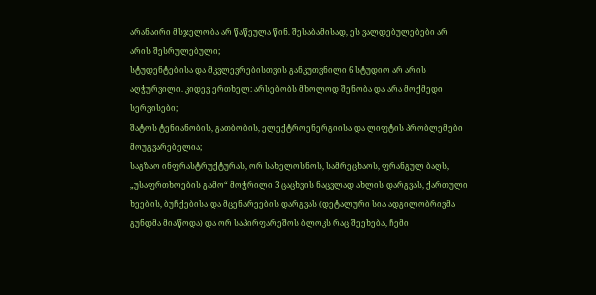არანაირი მსჯელობა არ წაწეულა წინ. შესაბამისად, ეს ვალდებულებები არ არის შესრულებული;
სტუდენტებისა და მკვლევრებისთვის განკუთვნილი 6 სტუდიო არ არის აღჭურვილი. კიდევ ერთხელ: არსებობს მხოლოდ შენობა და არა მოქმედი სერვისები;
შატოს ტენიანობის, გათბობის, ელექტროენერგიისა და ლიფტის პრობლემები მოუგვარებელია;
საგზაო ინფრასტრუქტურას, ორ სახელოსნოს, სამრეცხაოს, ფრანგულ ბაღს, „უსაფრთხოების გამო“ მოჭრილი 3 ცაცხვის ნაცვლად ახლის დარგვას, ქართული ხეების, ბუჩქებისა და მცენარეების დარგვას (დეტალური სია ადგილობრივმა გუნდმა მიაწოდა) და ორ საპირფარეშოს ბლოკს რაც შეეხება, ჩემი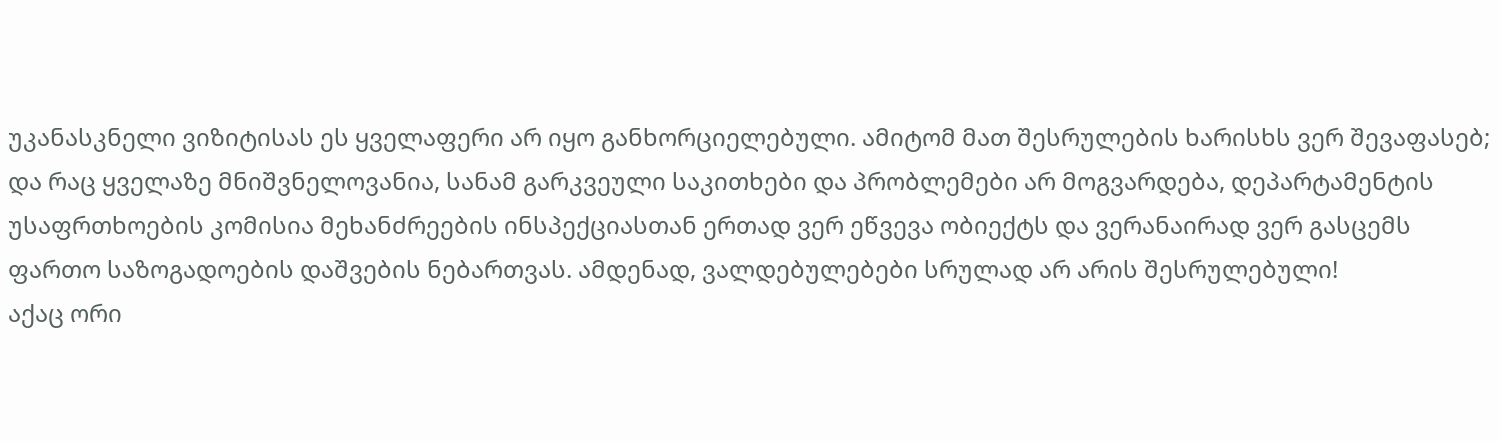უკანასკნელი ვიზიტისას ეს ყველაფერი არ იყო განხორციელებული. ამიტომ მათ შესრულების ხარისხს ვერ შევაფასებ;
და რაც ყველაზე მნიშვნელოვანია, სანამ გარკვეული საკითხები და პრობლემები არ მოგვარდება, დეპარტამენტის უსაფრთხოების კომისია მეხანძრეების ინსპექციასთან ერთად ვერ ეწვევა ობიექტს და ვერანაირად ვერ გასცემს ფართო საზოგადოების დაშვების ნებართვას. ამდენად, ვალდებულებები სრულად არ არის შესრულებული!
აქაც ორი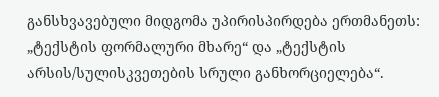განსხვავებული მიდგომა უპირისპირდება ერთმანეთს: „ტექსტის ფორმალური მხარე“ და „ტექსტის არსის/სულისკვეთების სრული განხორციელება“.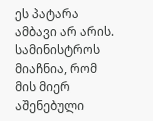ეს პატარა ამბავი არ არის. სამინისტროს მიაჩნია, რომ მის მიერ აშენებული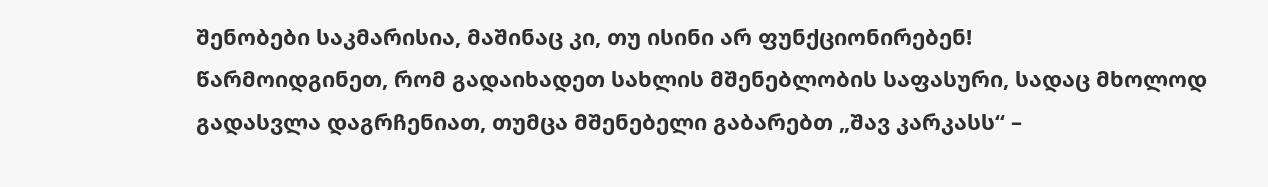შენობები საკმარისია, მაშინაც კი, თუ ისინი არ ფუნქციონირებენ!
წარმოიდგინეთ, რომ გადაიხადეთ სახლის მშენებლობის საფასური, სადაც მხოლოდ გადასვლა დაგრჩენიათ, თუმცა მშენებელი გაბარებთ „შავ კარკასს“ –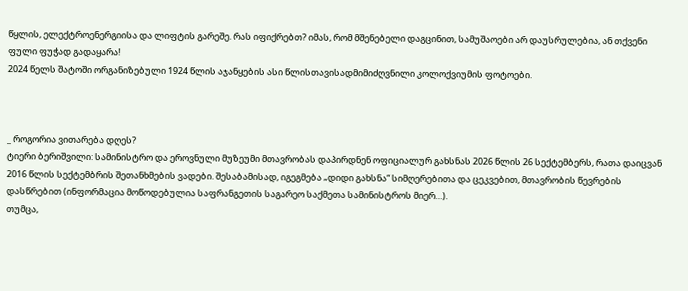წყლის, ელექტროენერგიისა და ლიფტის გარეშე. რას იფიქრებთ? იმას, რომ მშენებელი დაგცინით, სამუშაოები არ დაუსრულებია, ან თქვენი ფული ფუჭად გადაყარა!
2024 წელს შატოში ორგანიზებული 1924 წლის აჯანყების ასი წლისთავისადმიმიძღვნილი კოლოქვიუმის ფოტოები.



_ როგორია ვითარება დღეს?
ტიერი ბერიშვილი: სამინისტრო და ეროვნული მუზეუმი მთავრობას დაპირდნენ ოფიციალურ გახსნას 2026 წლის 26 სექტემბერს, რათა დაიცვან 2016 წლის სექტემბრის შეთანხმების ვადები. შესაბამისად, იგეგმება „დიდი გახსნა“ სიმღერებითა და ცეკვებით, მთავრობის წევრების დასწრებით (ინფორმაცია მოწოდებულია საფრანგეთის საგარეო საქმეთა სამინისტროს მიერ…).
თუმცა,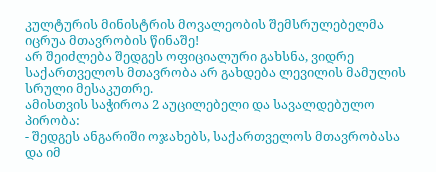კულტურის მინისტრის მოვალეობის შემსრულებელმა იცრუა მთავრობის წინაშე!
არ შეიძლება შედგეს ოფიციალური გახსნა, ვიდრე საქართველოს მთავრობა არ გახდება ლევილის მამულის სრული მესაკუთრე.
ამისთვის საჭიროა 2 აუცილებელი და სავალდებულო პირობა:
- შედგეს ანგარიში ოჯახებს, საქართველოს მთავრობასა და იმ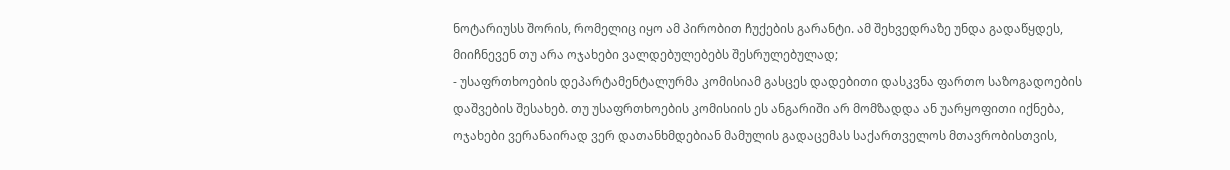ნოტარიუსს შორის, რომელიც იყო ამ პირობით ჩუქების გარანტი. ამ შეხვედრაზე უნდა გადაწყდეს, მიიჩნევენ თუ არა ოჯახები ვალდებულებებს შესრულებულად;
- უსაფრთხოების დეპარტამენტალურმა კომისიამ გასცეს დადებითი დასკვნა ფართო საზოგადოების დაშვების შესახებ. თუ უსაფრთხოების კომისიის ეს ანგარიში არ მომზადდა ან უარყოფითი იქნება, ოჯახები ვერანაირად ვერ დათანხმდებიან მამულის გადაცემას საქართველოს მთავრობისთვის,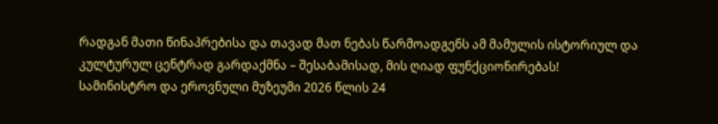რადგან მათი წინაპრებისა და თავად მათ ნებას წარმოადგენს ამ მამულის ისტორიულ და კულტურულ ცენტრად გარდაქმნა – შესაბამისად, მის ღიად ფუნქციონირებას!
სამინისტრო და ეროვნული მუზეუმი 2026 წლის 24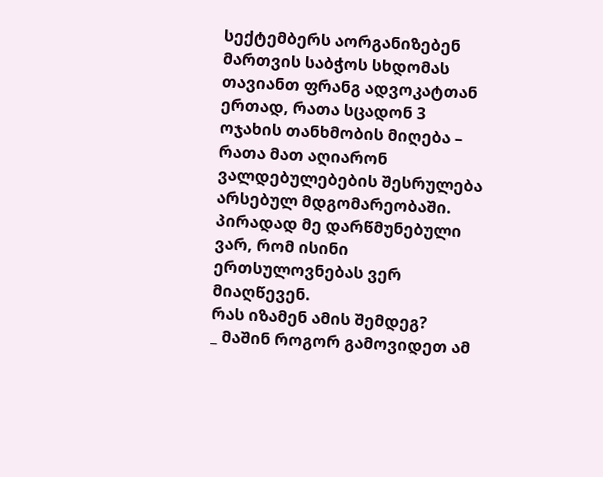სექტემბერს აორგანიზებენ მართვის საბჭოს სხდომას თავიანთ ფრანგ ადვოკატთან ერთად, რათა სცადონ 3 ოჯახის თანხმობის მიღება – რათა მათ აღიარონ ვალდებულებების შესრულება არსებულ მდგომარეობაში.
პირადად მე დარწმუნებული ვარ, რომ ისინი ერთსულოვნებას ვერ მიაღწევენ.
რას იზამენ ამის შემდეგ?
_ მაშინ როგორ გამოვიდეთ ამ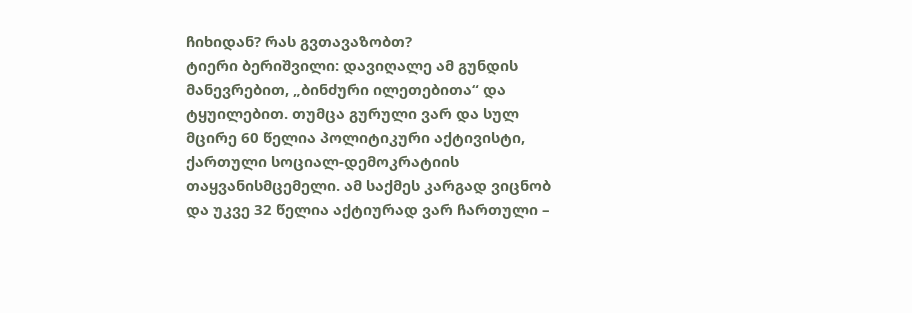ჩიხიდან? რას გვთავაზობთ?
ტიერი ბერიშვილი: დავიღალე ამ გუნდის მანევრებით, „ბინძური ილეთებითა“ და ტყუილებით. თუმცა გურული ვარ და სულ მცირე 60 წელია პოლიტიკური აქტივისტი, ქართული სოციალ-დემოკრატიის თაყვანისმცემელი. ამ საქმეს კარგად ვიცნობ და უკვე 32 წელია აქტიურად ვარ ჩართული –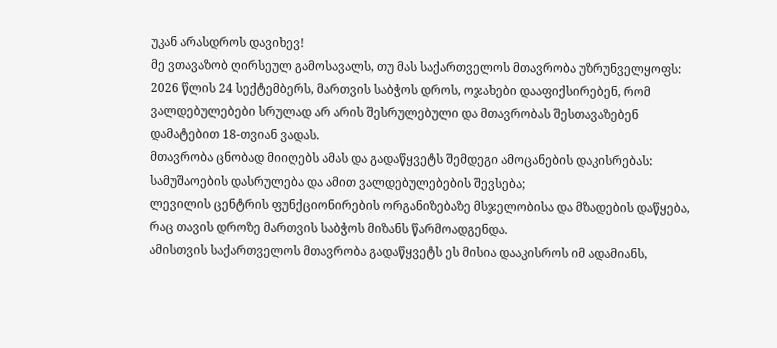უკან არასდროს დავიხევ!
მე ვთავაზობ ღირსეულ გამოსავალს, თუ მას საქართველოს მთავრობა უზრუნველყოფს:
2026 წლის 24 სექტემბერს, მართვის საბჭოს დროს, ოჯახები დააფიქსირებენ, რომ ვალდებულებები სრულად არ არის შესრულებული და მთავრობას შესთავაზებენ დამატებით 18-თვიან ვადას.
მთავრობა ცნობად მიიღებს ამას და გადაწყვეტს შემდეგი ამოცანების დაკისრებას:
სამუშაოების დასრულება და ამით ვალდებულებების შევსება;
ლევილის ცენტრის ფუნქციონირების ორგანიზებაზე მსჯელობისა და მზადების დაწყება, რაც თავის დროზე მართვის საბჭოს მიზანს წარმოადგენდა.
ამისთვის საქართველოს მთავრობა გადაწყვეტს ეს მისია დააკისროს იმ ადამიანს,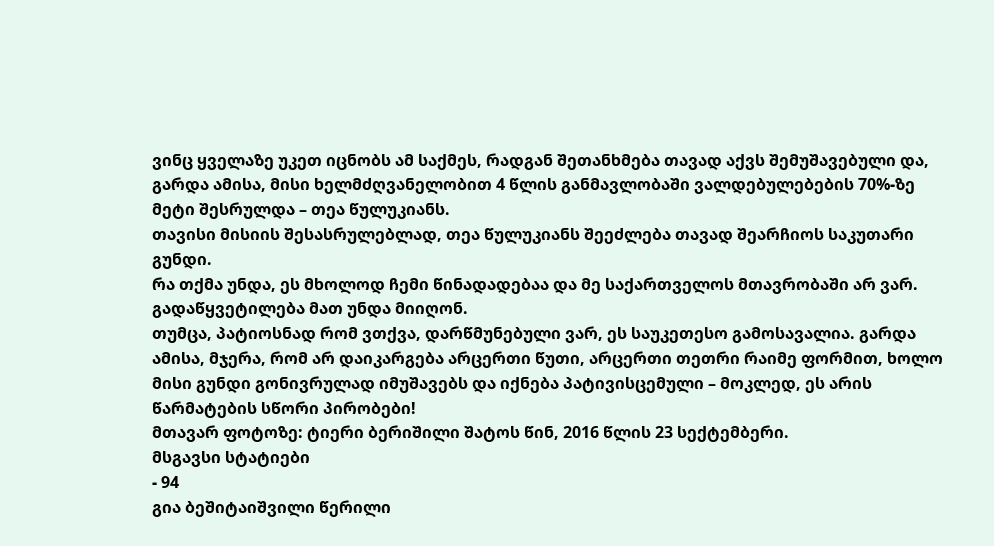ვინც ყველაზე უკეთ იცნობს ამ საქმეს, რადგან შეთანხმება თავად აქვს შემუშავებული და, გარდა ამისა, მისი ხელმძღვანელობით 4 წლის განმავლობაში ვალდებულებების 70%-ზე მეტი შესრულდა – თეა წულუკიანს.
თავისი მისიის შესასრულებლად, თეა წულუკიანს შეეძლება თავად შეარჩიოს საკუთარი გუნდი.
რა თქმა უნდა, ეს მხოლოდ ჩემი წინადადებაა და მე საქართველოს მთავრობაში არ ვარ. გადაწყვეტილება მათ უნდა მიიღონ.
თუმცა, პატიოსნად რომ ვთქვა, დარწმუნებული ვარ, ეს საუკეთესო გამოსავალია. გარდა ამისა, მჯერა, რომ არ დაიკარგება არცერთი წუთი, არცერთი თეთრი რაიმე ფორმით, ხოლო მისი გუნდი გონივრულად იმუშავებს და იქნება პატივისცემული – მოკლედ, ეს არის წარმატების სწორი პირობები!
მთავარ ფოტოზე: ტიერი ბერიშილი შატოს წინ, 2016 წლის 23 სექტემბერი.
მსგავსი სტატიები
- 94
გია ბეშიტაიშვილი წერილი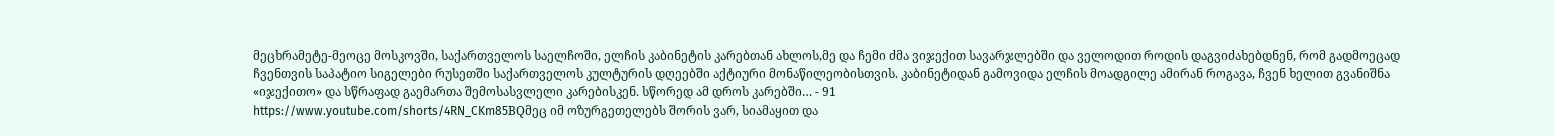მეცხრამეტე-მეოცე მოსკოვში, საქართველოს საელჩოში, ელჩის კაბინეტის კარებთან ახლოს,მე და ჩემი ძმა ვიჯექით სავარჯლებში და ველოდით როდის დაგვიძახებდნენ, რომ გადმოეცად ჩვენთვის საპატიო სიგელები რუსეთში საქართველოს კულტურის დღეებში აქტიური მონაწილეობისთვის. კაბინეტიდან გამოვიდა ელჩის მოადგილე ამირან როგავა, ჩვენ ხელით გვანიშნა «იჯექითო» და სწრაფად გაემართა შემოსასვლელი კარებისკენ. სწორედ ამ დროს კარებში… - 91
https://www.youtube.com/shorts/4RN_CKm85BQმეც იმ ოზურგეთელებს შორის ვარ, სიამაყით და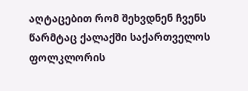აღტაცებით რომ შეხვდნენ ჩვენს წარმტაც ქალაქში საქართველოს ფოლკლორის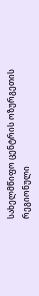სახელმწიფო ცენტრის ოზურგეთის რეგიონული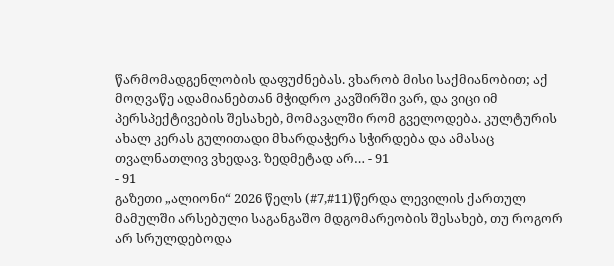წარმომადგენლობის დაფუძნებას. ვხარობ მისი საქმიანობით; აქ მოღვაწე ადამიანებთან მჭიდრო კავშირში ვარ, და ვიცი იმ პერსპექტივების შესახებ, მომავალში რომ გველოდება. კულტურის ახალ კერას გულითადი მხარდაჭერა სჭირდება და ამასაც თვალნათლივ ვხედავ. ზედმეტად არ… - 91
- 91
გაზეთი „ალიონი“ 2026 წელს (#7,#11)წერდა ლევილის ქართულ მამულში არსებული საგანგაშო მდგომარეობის შესახებ, თუ როგორ არ სრულდებოდა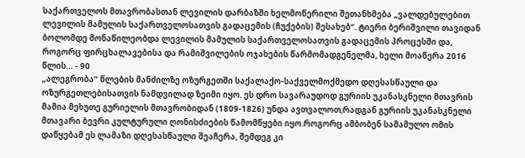საქართველოს მთავრობასთან ლევილის დარბაზში ხელმოწერილი შეთანხმება „ვალდებულებით ლევილის მამულის საქართველოსათვის გადაცემის (ჩუქების) შესახებ“. ტიერი ბერიშვილი თავიდან ბოლომდე მონაწილეობდა ლევილის მამულის საქართველოსათვის გადაცემის პროცესში და, როგორც ფირცხალავებისა და რამიშვილების ოჯახების წარმომადგენელმა, ხელი მოაწერა 2016 წლის… - 90
„ალეგრობა“ წლების მანძილზე ოზურგეთში საქალაქო-საქველმოქმედო დღესასწაული და ოზურგეთლებისათვის ნამდვილად ზეიმი იყო. ეს დრო სავარაუდოდ გურიის უკანასკნელი მთავრის მამია მეხუთე გურიელის მთავრობიდან (1809-1826) უნდა ავთვალოთ,რადგან გურიის უკანასკნელი მთავარი ბევრი კულტურული ღონისძიების წამომწყები იყო.როგორც ამბობენ სამამულო ომის დაწყებამ ეს ლამაზი დღესასწაული შეაჩერა, შემდეგ კი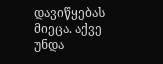დავიწყებას მიეცა. აქვე უნდა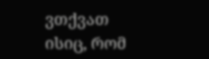ვთქვათ ისიც, რომ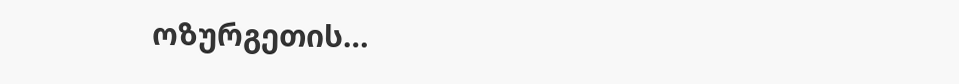ოზურგეთის…